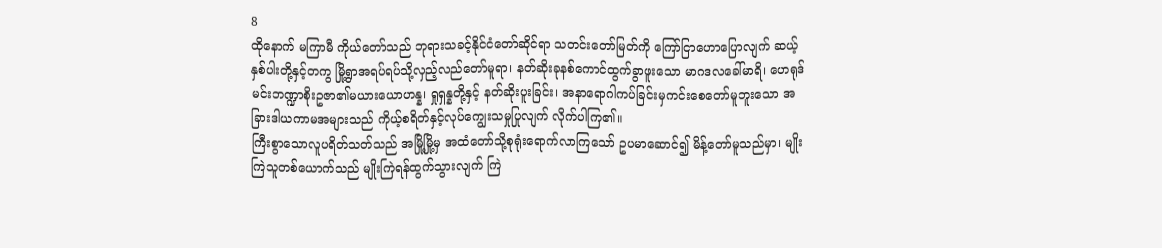8
ထိုနောက် မကြာမီ ကိုယ်တော်သည် ဘုရားသခင့်နိုင်ငံတော်ဆိုင်ရာ သတင်းတော်မြတ်ကို ကြော်ငြာဟောပြောလျက် ဆယ့်နှစ်ပါးတို့နှင့်တကွ မြို့ရွာအရပ်ရပ်သို့လှည့်လည်တော်မူရာ၊ နတ်ဆိုးခုနစ်ကောင်ထွက်ခွာဖူးသော မာဂဒလခေါ်မာရိ၊ ဟေရုဒ်မင်းဘဏ္ဍာစိုးဥဇာ၏မယားယောဟန္န၊ ရှုရှန္နတို့နှင့် နတ်ဆိုးပူးခြင်း၊ အနာရောဂါကပ်ခြင်းမှကင်းစေတော်မူဘူးသော အခြားဒါယကာမအများသည် ကိုယ့်စရိတ်နှင့်လုပ်ကျွေးသမှုပြုလျက် လိုက်ပါကြ၏။
ကြီးစွာသောလူပရိတ်သတ်သည် အမြို့မြို့မှ အထံတော်သို့စုရုံးရောက်လာကြသော် ဥပမာဆောင်၍ မိန့်တော်မူသည်မှာ၊ မျိုးကြဲသူတစ်ယောက်သည် မျိုးကြဲရန်ထွက်သွားလျက် ကြဲ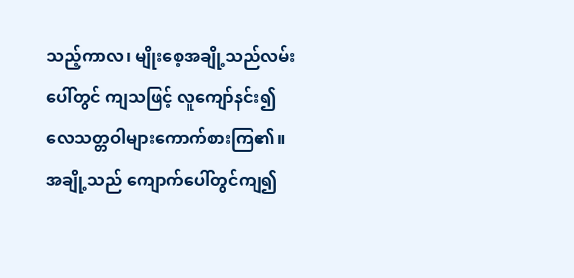သည့်ကာလ၊ မျိုးစေ့အချို့သည်လမ်းပေါ်တွင် ကျသဖြင့် လူကျော်နင်း၍ လေသတ္တဝါများကောက်စားကြ၏။ အချို့သည် ကျောက်ပေါ်တွင်ကျ၍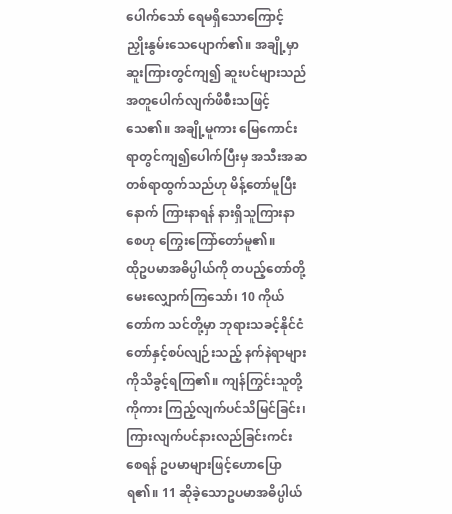ပေါက်သော် ရေမရှိသောကြောင့် ညှိုးနွမ်းသေပျောက်၏။ အချို့မှာ ဆူးကြားတွင်ကျ၍ ဆူးပင်များသည် အတူပေါက်လျက်ဖိစီးသဖြင့်သေ၏။ အချို့မူကား မြေကောင်းရာတွင်ကျ၍ပေါက်ပြီးမှ အသီးအဆတစ်ရာထွက်သည်ဟု မိန့်တော်မူပြီးနောက် ကြားနာရန် နားရှိသူကြားနာစေဟု ကြွေးကြော်တော်မူ၏။
ထိုဥပမာအဓိပ္ပါယ်ကို တပည့်တော်တို့မေးလျှောက်ကြသော်၊ 10 ကိုယ်တော်က သင်တို့မှာ ဘုရားသခင့်နိုင်ငံတော်နှင့်စပ်လျဉ်းသည့် နက်နဲရာများကိုသိခွင့်ရကြ၏။ ကျန်ကြွင်းသူတို့ကိုကား ကြည့်လျက်ပင်သိမြင်ခြင်း၊ ကြားလျက်ပင်နားလည်ခြင်းကင်းစေရန် ဥပမာများဖြင့်ဟောပြောရ၏။ 11 ဆိုခဲ့သောဥပမာအဓိပ္ပါယ်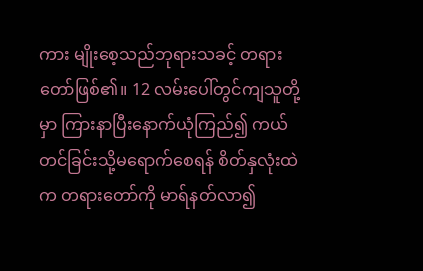ကား မျိုးစေ့သည်ဘုရားသခင့် တရားတော်ဖြစ်၏။ 12 လမ်းပေါ်တွင်ကျသူတို့မှာ ကြားနာပြီးနောက်ယုံကြည်၍ ကယ်တင်ခြင်းသို့မရောက်စေရန် စိတ်နှလုံးထဲက တရားတော်ကို မာရ်နတ်လာ၍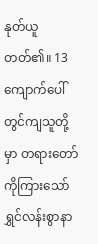နုတ်ယူတတ်၏။ 13 ကျောက်ပေါ်တွင်ကျသူတို့မှာ တရားတော်ကိုကြားသော် ရွှင်လန်းစွာနာ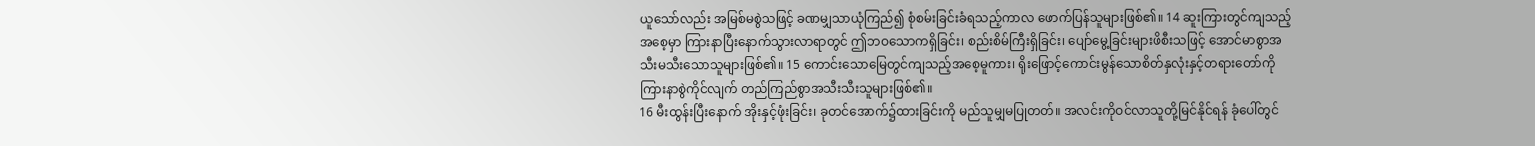ယူသော်လည်း အမြစ်မစွဲသဖြင့် ခဏမျှသာယုံကြည်၍ စုံစမ်းခြင်းခံရသည့်ကာလ ဖောက်ပြန်သူများဖြစ်၏။ 14 ဆူးကြားတွင်ကျသည့်အစေ့မှာ ကြားနာပြီးနောက်သွားလာရာတွင် ဤဘဝသောကရှိခြင်း၊ စည်းစိမ်ကြီးရှိခြင်း၊ ပျော်မွေ့ခြင်းများဖိစီးသဖြင့် အောင်မာစွာအသီးမသီးသောသူများဖြစ်၏။ 15 ကောင်းသောမြေတွင်ကျသည့်အစေ့မူကား၊ ရိုးဖြောင့်ကောင်းမွန်သောစိတ်နှလုံးနှင့်တရားတော်ကို ကြားနာစွဲကိုင်လျက် တည်ကြည်စွာအသီးသီးသူများဖြစ်၏။
16 မီးထွန်းပြီးနောက် အိုးနှင့်ဖုံးခြင်း၊ ခုတင်အောက်၌ထားခြင်းကို မည်သူမျှမပြုတတ်။ အလင်းကိုဝင်လာသူတို့မြင်နိုင်ရန် ခုံပေါ်တွင်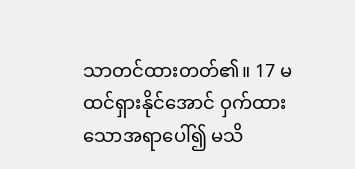သာတင်ထားတတ်၏။ 17 မထင်ရှားနိုင်အောင် ဝှက်ထားသောအရာပေါ်၍ မသိ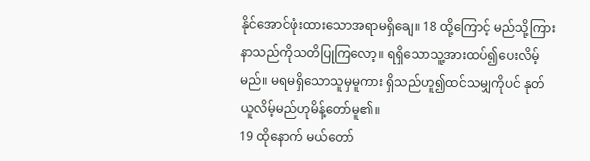နိုင်အောင်ဖုံးထားသောအရာမရှိချေ။ 18 ထို့ကြောင့် မည်သို့ကြားနာသည်ကိုသတိပြုကြလော့။ ရရှိသောသူ့အားထပ်၍ပေးလိမ့်မည်။ မရမရှိသောသူမှမူကား ရှိသည်ဟူ၍ထင်သမျှကိုပင် နုတ်ယူလိမ့်မည်ဟုမိန့်တော်မူ၏။
19 ထိုနောက် မယ်တော်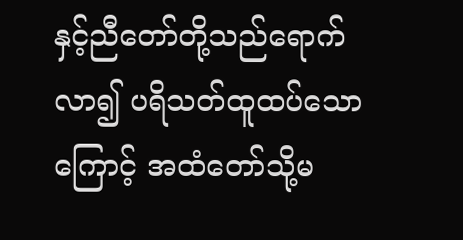နှင့်ညီတော်တို့သည်ရောက်လာ၍ ပရိသတ်ထူထပ်သောကြောင့် အထံတော်သို့မ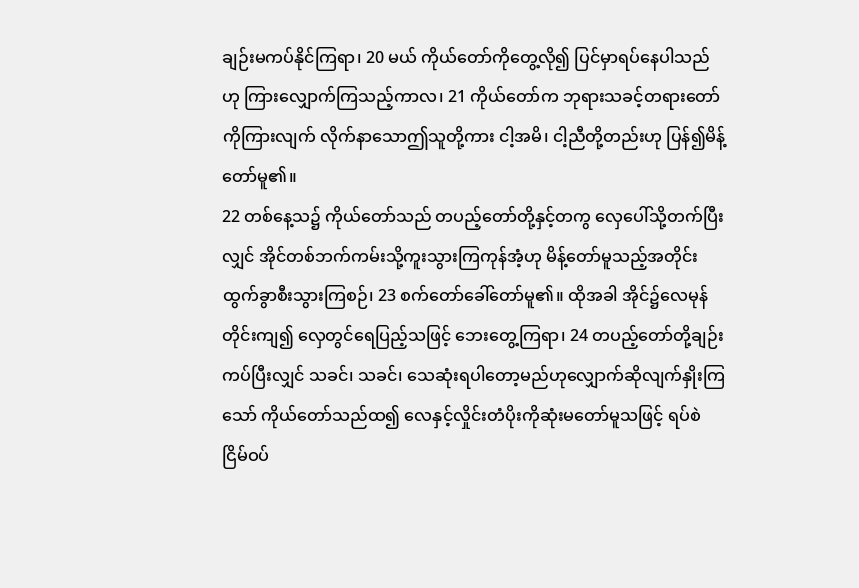ချဉ်းမကပ်နိုင်ကြရာ၊ 20 မယ် ကိုယ်တော်ကိုတွေ့လို၍ ပြင်မှာရပ်နေပါသည်ဟု ကြားလျှောက်ကြသည့်ကာလ၊ 21 ကိုယ်တော်က ဘုရားသခင့်တရားတော်ကိုကြားလျက် လိုက်နာသောဤသူတို့ကား ငါ့အမိ၊ ငါ့ညီတို့တည်းဟု ပြန်၍မိန့်တော်မူ၏။
22 တစ်နေ့သ၌ ကိုယ်တော်သည် တပည့်တော်တို့နှင့်တကွ လှေပေါ်သို့တက်ပြီးလျှင် အိုင်တစ်ဘက်ကမ်းသို့ကူးသွားကြကုန်အံ့ဟု မိန့်တော်မူသည့်အတိုင်း ထွက်ခွာစီးသွားကြစဉ်၊ 23 စက်တော်ခေါ်တော်မူ၏။ ထိုအခါ အိုင်၌လေမုန်တိုင်းကျ၍ လှေတွင်ရေပြည့်သဖြင့် ဘေးတွေ့ကြရာ၊ 24 တပည့်တော်တို့ချဉ်းကပ်ပြီးလျှင် သခင်၊ သခင်၊ သေဆုံးရပါတော့မည်ဟုလျှောက်ဆိုလျက်နှိုးကြသော် ကိုယ်တော်သည်ထ၍ လေနှင့်လှိုင်းတံပိုးကိုဆုံးမတော်မူသဖြင့် ရပ်စဲငြိမ်ဝပ်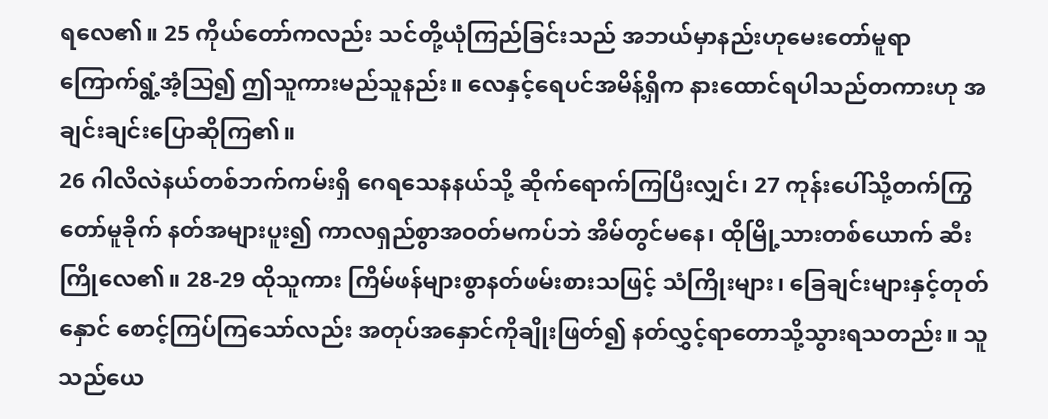ရလေ၏။ 25 ကိုယ်တော်ကလည်း သင်တို့ယုံကြည်ခြင်းသည် အဘယ်မှာနည်းဟုမေးတော်မူရာ ကြောက်ရွံ့အံ့သြ၍ ဤသူကားမည်သူနည်း။ လေနှင့်ရေပင်အမိန့်ရှိက နားထောင်ရပါသည်တကားဟု အချင်းချင်းပြောဆိုကြ၏။
26 ဂါလိလဲနယ်တစ်ဘက်ကမ်းရှိ ဂေရသေနနယ်သို့ ဆိုက်ရောက်ကြပြီးလျှင်၊ 27 ကုန်းပေါ်သို့တက်ကြွတော်မူခိုက် နတ်အများပူး၍ ကာလရှည်စွာအဝတ်မကပ်ဘဲ အိမ်တွင်မနေ၊ ထိုမြို့သားတစ်ယောက် ဆီးကြိုလေ၏။ 28-29 ထိုသူကား ကြိမ်ဖန်များစွာနတ်ဖမ်းစားသဖြင့် သံကြိုးများ၊ ခြေချင်းများနှင့်တုတ်နှောင် စောင့်ကြပ်ကြသော်လည်း အတုပ်အနှောင်ကိုချိုးဖြတ်၍ နတ်လွှင့်ရာတောသို့သွားရသတည်း။ သူသည်ယေ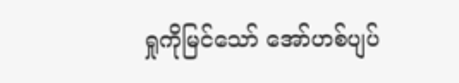ရှုကိုမြင်သော် အော်ဟစ်ပျပ်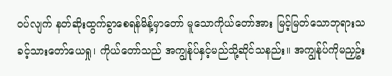ဝပ်လျက် နတ်ဆိုးထွက်ခွာစေရန်မိန့်မှာတော် မူသောကိုယ်တော်အား မြင့်မြတ်သောဘုရားသခင့်သားတော်ယေရှု၊ ကိုယ်တော်သည် အကျွန်ုပ်နှင့်မည်သို့ဆိုင်သနည်း။ အကျွန်ုပ်ကိုမညှဥ်း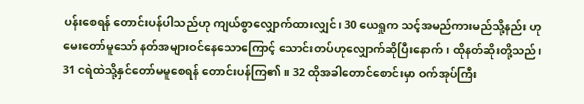ပန်းစေရန် တောင်းပန်ပါသည်ဟု ကျယ်စွာလျှောက်ထားလျှင်၊ 30 ယေရှုက သင့်အမည်ကားမည်သို့နည်း ဟုမေးတော်မူသော် နတ်အများဝင်နေသောကြောင့် သောင်းတပ်ဟုလျှောက်ဆိုပြီးနောက်၊ ထိုနတ်ဆိုးတို့သည်၊ 31 ငရဲထဲသို့နှင်တော်မမူစေရန် တောင်းပန်ကြ၏။ 32 ထိုအခါတောင်စောင်းမှာ ဝက်အုပ်ကြီး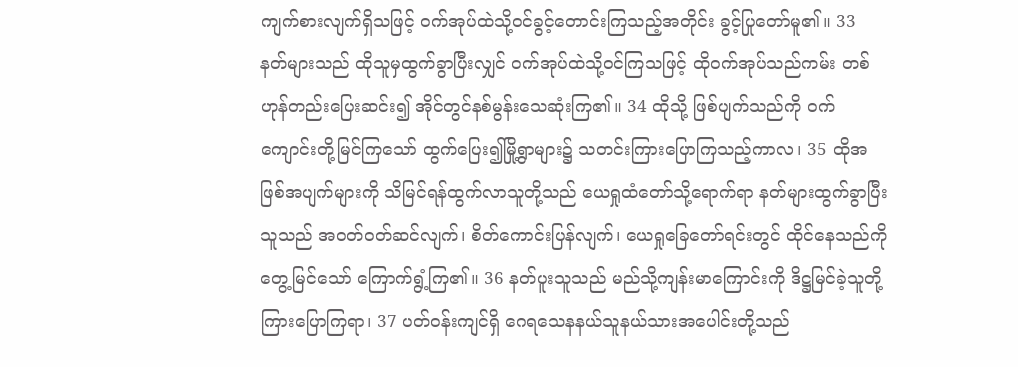ကျက်စားလျက်ရှိသဖြင့် ဝက်အုပ်ထဲသို့ဝင်ခွင့်တောင်းကြသည့်အတိုင်း ခွင့်ပြုတော်မူ၏။ 33 နတ်များသည် ထိုသူမှထွက်ခွာပြီးလျှင် ဝက်အုပ်ထဲသို့ဝင်ကြသဖြင့် ထိုဝက်အုပ်သည်ကမ်း တစ်ဟုန်တည်းပြေးဆင်း၍ အိုင်တွင်နစ်မွန်းသေဆုံးကြ၏။ 34 ထိုသို့ ဖြစ်ပျက်သည်ကို ဝက်ကျောင်းတို့မြင်ကြသော် ထွက်ပြေး၍မြို့ရွာများ၌ သတင်းကြားပြောကြသည့်ကာလ၊ 35 ထိုအဖြစ်အပျက်များကို သိမြင်ရန်ထွက်လာသူတို့သည် ယေရှုထံတော်သို့ရောက်ရာ နတ်များထွက်ခွာပြီးသူသည် အဝတ်ဝတ်ဆင်လျက်၊ စိတ်ကောင်းပြန်လျက်၊ ယေရှုခြေတော်ရင်းတွင် ထိုင်နေသည်ကိုတွေ့မြင်သော် ကြောက်ရွံ့ကြ၏။ 36 နတ်ပူးသူသည် မည်သို့ကျန်းမာကြောင်းကို ဒိဋ္ဌမြင်ခဲ့သူတို့ကြားပြောကြရာ၊ 37 ပတ်ဝန်းကျင်ရှိ ဂေရသေနနယ်သူနယ်သားအပေါင်းတို့သည်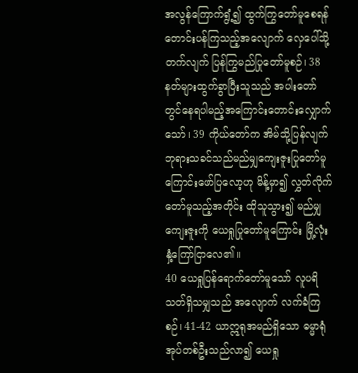အလွန်ကြောက်ရွံ့၍ ထွက်ကြွတော်မူစေရန် တောင်းပန်ကြသည့်အလျောက် လှေပေါ်သို့တက်လျက် ပြန်ကြွမည်ပြုတော်မူစဉ်၊ 38 နတ်များထွက်ခွာပြီးသူသည် အပါးတော်တွင်နေရပါမည့်အကြောင်းတောင်းလျှောက်သော်၊ 39 ကိုယ်တော်က အိမ်သို့ပြန်လျက် ဘုရားသခင်သည်မည်မျှကျေးဇူးပြုတော်မူကြောင်းဖော်ပြလော့ဟု မိန့်မှာ၍ လွှတ်လိုက်တော်မူသည့်အတိုင်း ထိုသူသွား၍ မည်မျှကျေးဇူးကို ယေရှုပြုတော်မူကြောင်း မြို့လုံးနှံ့ကြော်ငြာလေ၏။
40 ယေရှုပြန်ရောက်တော်မူသော် လူပရိသတ်ရှိသမျှသည် အလျောက် လက်ခံကြစဉ်၊ 41-42 ယာဣရုအမည်ရှိသော ဓမ္မာရုံအုပ်တစ်ဦးသည်လာ၍ ယေရှု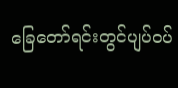ခြေတော်ရင်းတွင်ပျပ်ဝပ်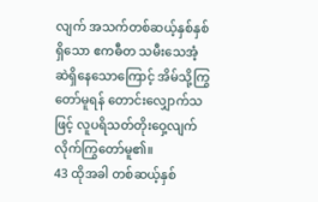လျက် အသက်တစ်ဆယ့်နှစ်နှစ်ရှိသော ဧကဓီတ သမီးသေအံ့ဆဲရှိနေသောကြောင့် အိမ်သို့ကြွတော်မူရန် တောင်းလျှောက်သဖြင့် လူပရိသတ်တိုးဝှေ့လျက် လိုက်ကြွတော်မူ၏။
43 ထိုအခါ တစ်ဆယ့်နှစ်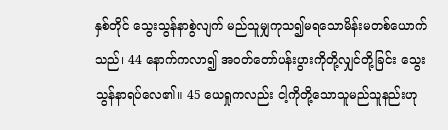နှစ်တိုင် သွေးသွန်နာစွဲလျက် မည်သူမျှကုသ၍မရသောမိန်းမတစ်ယောက်သည်၊ 44 နောက်ကလာ၍ အဝတ်တော်ပန်းပွားကိုတို့လျှင်တို့ခြင်း သွေးသွန်နာရပ်လေ၏။ 45 ယေရှုကလည်း ငါ့ကိုတို့သောသူမည်သူနည်းဟု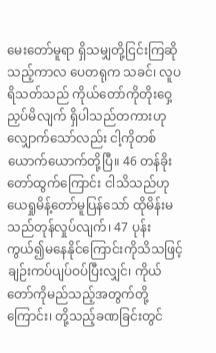မေးတော်မူရာ ရှိသမျှတို့ငြင်းကြဆိုသည့်ကာလ ပေတရုက သခင်၊ လူပရိသတ်သည် ကိုယ်တော်ကိုတိုးဝှေ့ညှပ်မိလျက် ရှိပါသည်တကားဟု လျှောက်သော်လည်း ငါ့ကိုတစ်ယောက်ယောက်တို့ပြီ။ 46 တန်ခိုးတော်ထွက်ကြောင်း ငါသိသည်ဟု ယေရှုမိန့်တော်မူပြန်သော် ထိုမိန်းမသည်တုန်လှုပ်လျက်၊ 47 ပုန်းကွယ်၍မနေနိုင်ကြောင်းကိုသိသဖြင့် ချဉ်းကပ်ပျပ်ဝပ်ပြီးလျှင်၊ ကိုယ်တော်ကိုမည်သည့်အတွက်တို့ကြောင်း၊ တို့သည့်ခဏခြင်းတွင်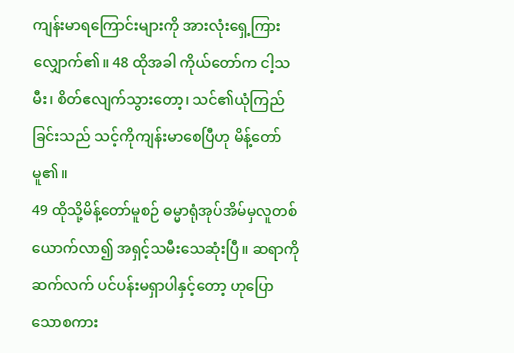ကျန်းမာရကြောင်းများကို အားလုံးရှေ့ကြားလျှောက်၏။ 48 ထိုအခါ ကိုယ်တော်က ငါ့သမီး၊ စိတ်ဧလျက်သွားတော့၊ သင်၏ယုံကြည်ခြင်းသည် သင့်ကိုကျန်းမာစေပြီဟု မိန့်တော်မူ၏။
49 ထိုသို့မိန့်တော်မူစဉ် ဓမ္မာရုံအုပ်အိမ်မှလူတစ်ယောက်လာ၍ အရှင့်သမီးသေဆုံးပြီ။ ဆရာကိုဆက်လက် ပင်ပန်းမရှာပါနှင့်တော့ ဟုပြောသောစကား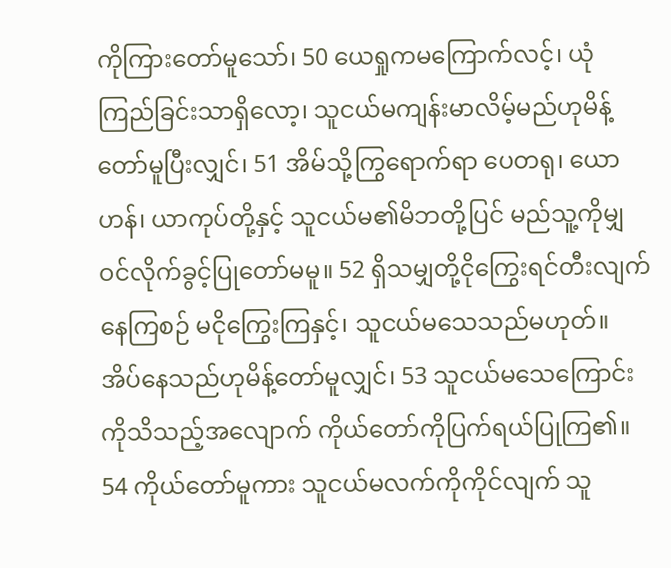ကိုကြားတော်မူသော်၊ 50 ယေရှုကမကြောက်လင့်၊ ယုံကြည်ခြင်းသာရှိလော့၊ သူငယ်မကျန်းမာလိမ့်မည်ဟုမိန့်တော်မူပြီးလျှင်၊ 51 အိမ်သို့ကြွရောက်ရာ ပေတရု၊ ယောဟန်၊ ယာကုပ်တို့နှင့် သူငယ်မ၏မိဘတို့ပြင် မည်သူ့ကိုမျှ ဝင်လိုက်ခွင့်ပြုတော်မမူ။ 52 ရှိသမျှတို့ငိုကြွေးရင်တီးလျက်နေကြစဉ် မငိုကြွေးကြနှင့်၊ သူငယ်မသေသည်မဟုတ်။ အိပ်နေသည်ဟုမိန့်တော်မူလျှင်၊ 53 သူငယ်မသေကြောင်းကိုသိသည့်အလျောက် ကိုယ်တော်ကိုပြက်ရယ်ပြုကြ၏။ 54 ကိုယ်တော်မူကား သူငယ်မလက်ကိုကိုင်လျက် သူ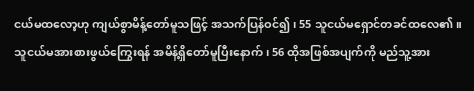ငယ်မထလော့ဟု ကျယ်စွာမိန့်တော်မူသဖြင့် အသက်ပြန်ဝင်၍၊ 55 သူငယ်မရှောင်တခင်ထလေ၏။ သူငယ်မအားစားဖွယ်ကြွေးရန် အမိန့်ရှိတော်မူပြီးနောက်၊ 56 ထိုအဖြစ်အပျက်ကို မည်သူ့အား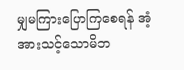မျှမကြားပြောကြစေရန် အံ့အားသင့်သောမိဘ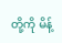တို့ကို မိန့်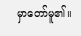မှာတော်မူ၏။